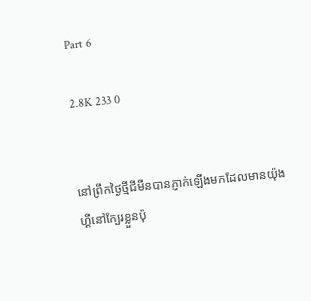Part 6

2.8K 233 0


នៅព្រឹកថ្ងៃថ្មីជីមីនបានភ្ញាក់ឡើងមកដែលមានយ៉ុងហ្គីនៅក្បែរខ្លួនប៉ុ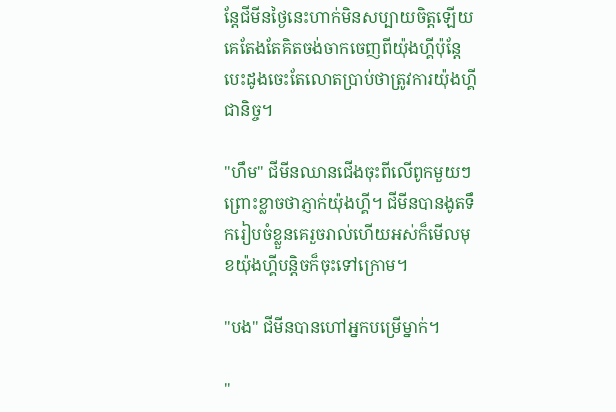ន្តែជីមីនថ្ងៃនេះហាក់មិនសប្បាយចិត្តឡើយគេតែងតែគិតចង់ចាកចេញពីយ៉ុងហ្គីប៉ុន្តែបេះដូងចេះតែលោតប្រាប់ថាត្រូវការយ៉ុងហ្គីជានិច្ច។

"ហឹម" ជីមីនឈានជើងចុះពីលើពូកមួយៗព្រោះខ្លាចថាភ្ញាក់យ៉ុងហ្គី។ ជីមីនបានងូតទឹករៀបចំខ្លួនគេរួចរាល់ហើយអស់ក៏មើលមុខយ៉ុងហ្គីបន្តិចក៏ចុះទៅក្រោម។

"បង" ជីមីនបានហៅអ្នកបម្រើម្នាក់។

"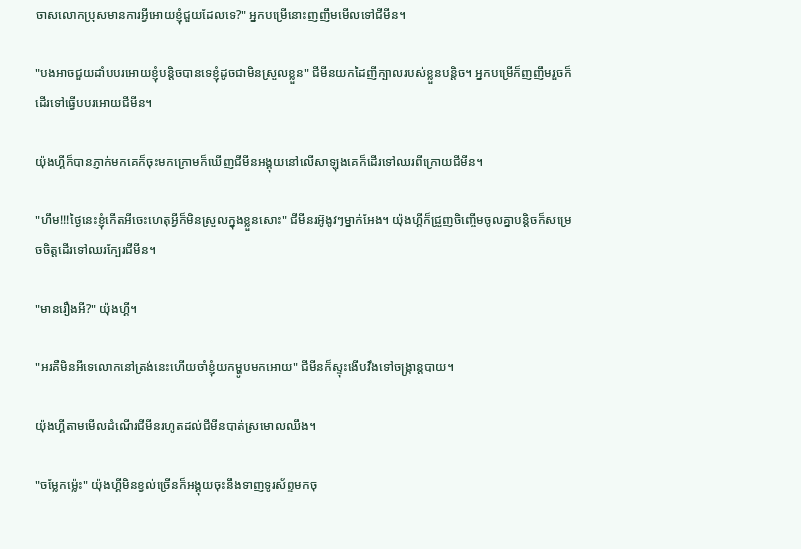ចាសលោកប្រុសមានការអ្វីអោយខ្ញុំជួយដែលទេ?" អ្នកបម្រើនោះញញឹមមើលទៅជីមីន។

"បងអាចជួយដាំបបរអោយខ្ញុំបន្តិចបានទេខ្ញុំដូចជាមិនស្រួលខ្លួន" ជីមីនយកដៃញីក្បាលរបស់ខ្លួនបន្តិច។ អ្នកបម្រើក៏ញញឹមរួចក៏ដើរទៅធ្វើបបរអោយជីមីន។

យ៉ុងហ្គីក៏បានភ្ញាក់មកគេក៏ចុះមកក្រោមក៏ឃើញជីមីនអង្គុយនៅលើសាឡុងគេក៏ដើរទៅឈរពីក្រោយជីមីន។

"ហឹម!!!ថ្ងៃនេះខ្ញុំកើតអីចេះហេតុអ្វីក៏មិនស្រួលក្នុងខ្លួនសោះ" ជីមីនរអ៊ូងូវៗម្នាក់អែង។ យ៉ុងហ្គីក៏ជ្រួញចិញ្ចើមចូលគ្នាបន្តិចក៏សម្រេចចិត្តដើរទៅឈរក្បែរជីមីន។

"មានរឿងអី?" យ៉ុងហ្គី។

"អរគឺមិនអីទេលោកនៅត្រង់នេះហើយចាំខ្ញុំយកម្ហូបមកអោយ" ជីមីនក៏ស្ទុះងើបវឹងទៅចង្ក្រាន្តបាយ។

យ៉ុងហ្គីតាមមើលដំណើរជីមីនរហូតដល់ជីមីនបាត់ស្រមោលឈឹង។

"ចម្លែកម្ល៉េះ" យ៉ុងហ្គីមិនខ្វល់ច្រើនក៏អង្គុយចុះនឹងទាញទូរស័ព្ទមកចុ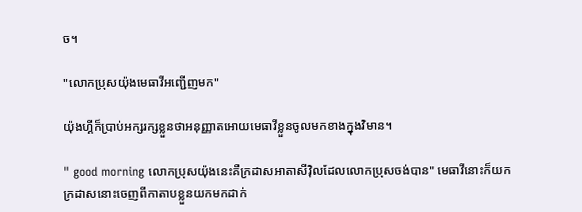ច។

"លោកប្រុសយ៉ុងមេធាវីអញ្ជើញមក"

យ៉ុងហ្គីក៏ប្រាប់អក្សរក្សខ្លួនថាអនុញ្ញាតអោយមេធាវីខ្លួនចូលមកខាងក្នុងវិមាន។

" good morning លោកប្រុសយ៉ុងនេះគឺក្រដាសអាតាសីវុិលដែលលោកប្រុសចង់បាន" មេធាវីនោះក៏យកក្រដាសនោះចេញពីកាតាបខ្លួនយកមកដាក់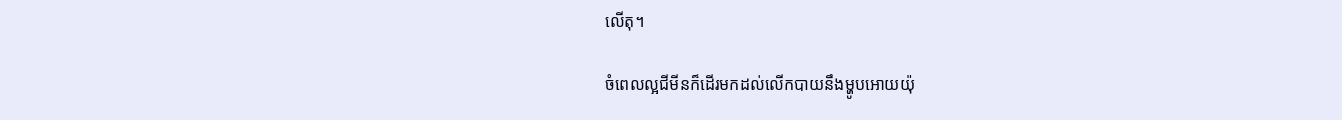លើតុ។

ចំពេលល្អជីមីនក៏ដើរមកដល់លើកបាយនឹងម្ហូបអោយយ៉ុ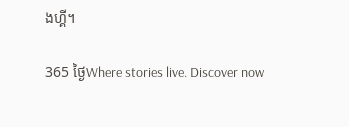ងហ្គី។

365 ថ្ងៃWhere stories live. Discover now